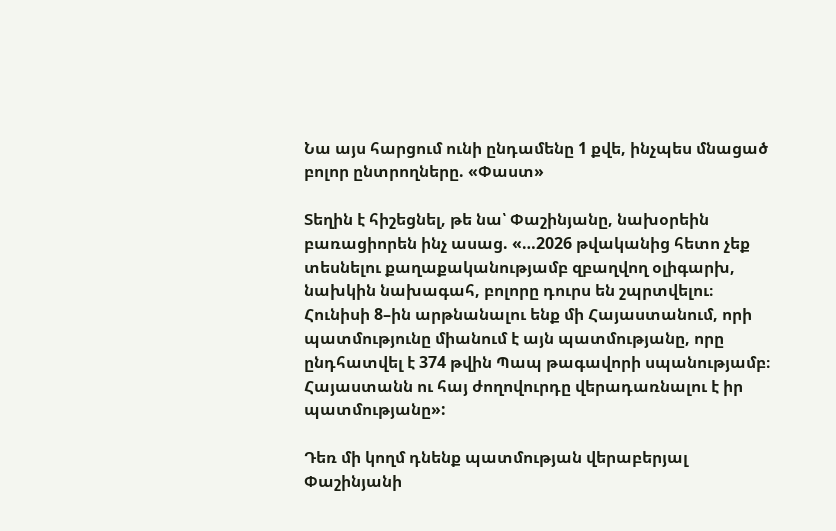Նա այս հարցում ունի ընդամենը 1 քվե, ինչպես մնացած բոլոր ընտրողները. «Փաստ»

Տեղին է հիշեցնել, թե նա՝ Փաշինյանը, նախօրեին բառացիորեն ինչ ասաց. «…2026 թվականից հետո չեք տեսնելու քաղաքականությամբ զբաղվող օլիգարխ, նախկին նախագահ, բոլորը դուրս են շպրտվելու։ Հունիսի 8–ին արթնանալու ենք մի Հայաստանում, որի պատմությունը միանում է այն պատմությանը, որը ընդհատվել է 374 թվին Պապ թագավորի սպանությամբ։ Հայաստանն ու հայ ժողովուրդը վերադառնալու է իր պատմությանը»:

Դեռ մի կողմ դնենք պատմության վերաբերյալ Փաշինյանի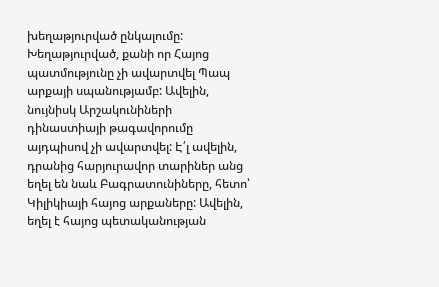խեղաթյուրված ընկալումը: Խեղաթյուրված, քանի որ Հայոց պատմությունը չի ավարտվել Պապ արքայի սպանությամբ: Ավելին, նույնիսկ Արշակունիների դինաստիայի թագավորումը այդպիսով չի ավարտվել: Է՛լ ավելին, դրանից հարյուրավոր տարիներ անց եղել են նաև Բագրատունիները, հետո՝ Կիլիկիայի հայոց արքաները: Ավելին, եղել է հայոց պետականության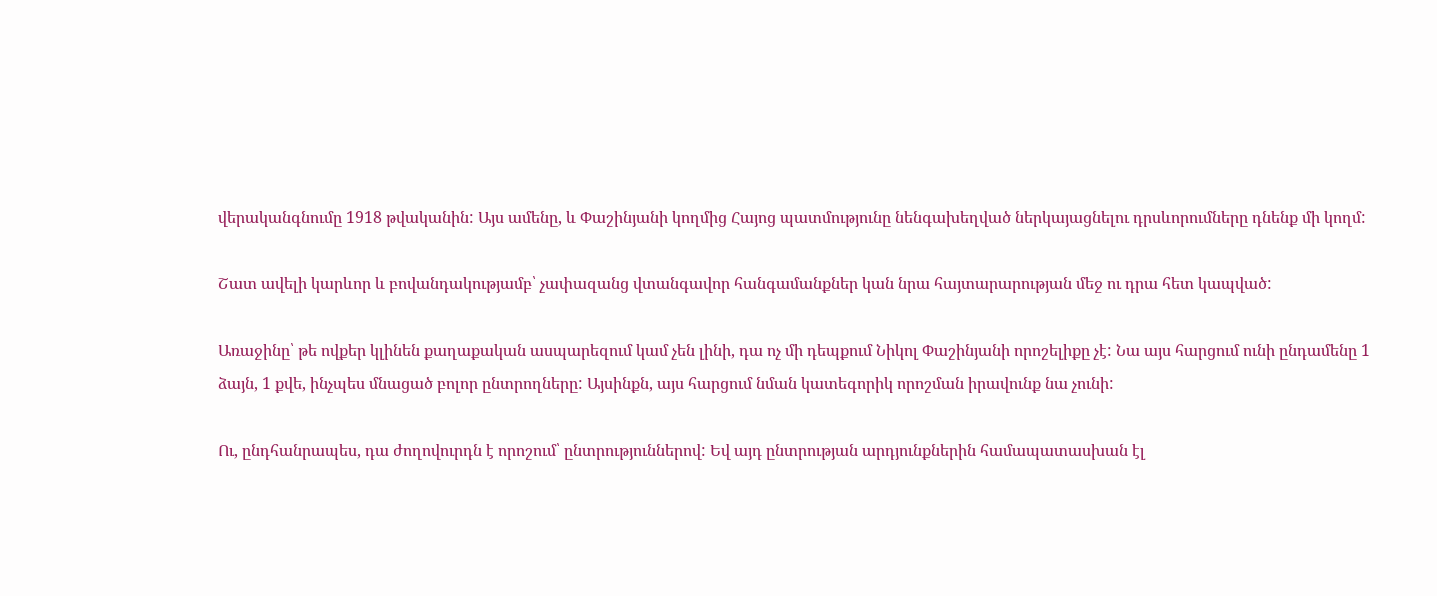վերականգնումը 1918 թվականին: Այս ամենը, և Փաշինյանի կողմից Հայոց պատմությունը նենգախեղված ներկայացնելու դրսևորումները դնենք մի կողմ:

Շատ ավելի կարևոր և բովանդակությամբ՝ չափազանց վտանգավոր հանգամանքներ կան նրա հայտարարության մեջ ու դրա հետ կապված:

Առաջինը՝ թե ովքեր կլինեն քաղաքական ասպարեզում կամ չեն լինի, դա ոչ մի դեպքում Նիկոլ Փաշինյանի որոշելիքը չէ: Նա այս հարցում ունի ընդամենը 1 ձայն, 1 քվե, ինչպես մնացած բոլոր ընտրողները: Այսինքն, այս հարցում նման կատեգորիկ որոշման իրավունք նա չունի:

Ու, ընդհանրապես, դա ժողովուրդն է որոշում՝ ընտրություններով: Եվ այդ ընտրության արդյունքներին համապատասխան էլ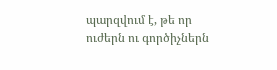պարզվում է, թե որ ուժերն ու գործիչներն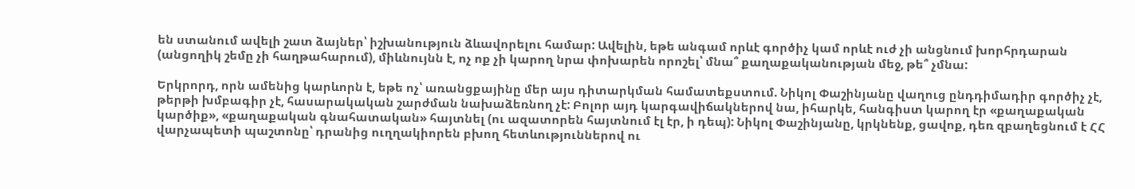են ստանում ավելի շատ ձայներ՝ իշխանություն ձևավորելու համար: Ավելին, եթե անգամ որևէ գործիչ կամ որևէ ուժ չի անցնում խորհրդարան (անցողիկ շեմը չի հաղթահարում), միևնույնն է, ոչ ոք չի կարող նրա փոխարեն որոշել՝ մնա՞ քաղաքականության մեջ, թե՞ չմնա:

Երկրորդ, որն ամենից կարևորն է, եթե ոչ՝ առանցքայինը մեր այս դիտարկման համատեքստում. Նիկոլ Փաշինյանը վաղուց ընդդիմադիր գործիչ չէ, թերթի խմբագիր չէ, հասարակական շարժման նախաձեռնող չէ: Բոլոր այդ կարգավիճակներով նա, իհարկե, հանգիստ կարող էր «քաղաքական կարծիք», «քաղաքական գնահատական» հայտնել (ու ազատորեն հայտնում էլ էր, ի դեպ): Նիկոլ Փաշինյանը, կրկնենք, ցավոք, դեռ զբաղեցնում է ՀՀ վարչապետի պաշտոնը՝ դրանից ուղղակիորեն բխող հետևություններով ու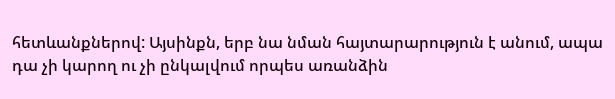հետևանքներով: Այսինքն, երբ նա նման հայտարարություն է անում, ապա դա չի կարող ու չի ընկալվում որպես առանձին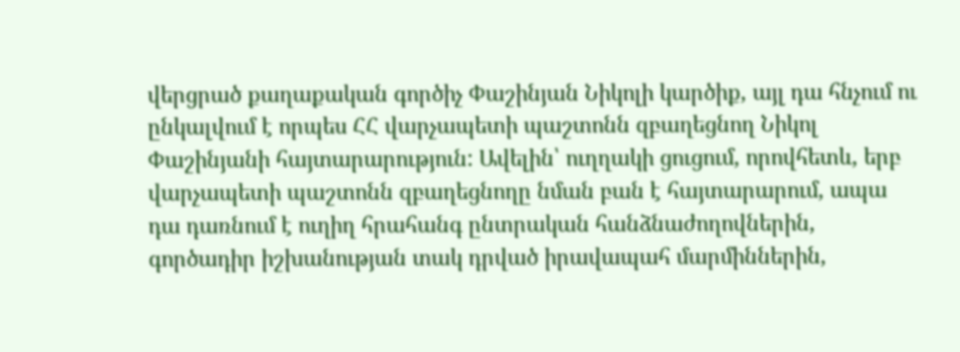վերցրած քաղաքական գործիչ Փաշինյան Նիկոլի կարծիք, այլ դա հնչում ու ընկալվում է որպես ՀՀ վարչապետի պաշտոնն զբաղեցնող Նիկոլ Փաշինյանի հայտարարություն: Ավելին՝ ուղղակի ցուցում, որովհետև, երբ վարչապետի պաշտոնն զբաղեցնողը նման բան է հայտարարում, ապա դա դառնում է ուղիղ հրահանգ ընտրական հանձնաժողովներին, գործադիր իշխանության տակ դրված իրավապահ մարմիններին,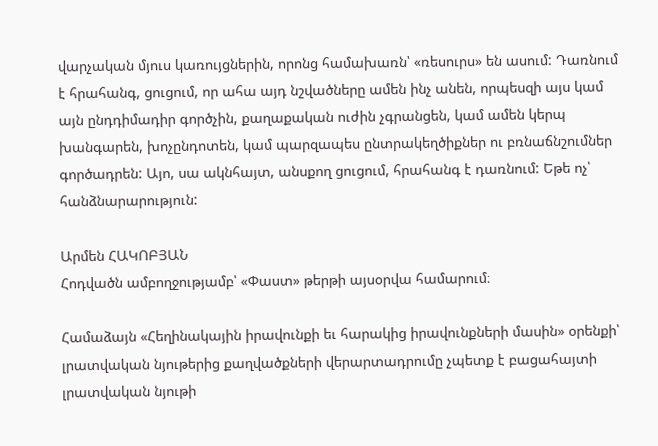վարչական մյուս կառույցներին, որոնց համախառն՝ «ռեսուրս» են ասում: Դառնում է հրահանգ, ցուցում, որ ահա այդ նշվածները ամեն ինչ անեն, որպեսզի այս կամ այն ընդդիմադիր գործչին, քաղաքական ուժին չգրանցեն, կամ ամեն կերպ խանգարեն, խոչընդոտեն, կամ պարզապես ընտրակեղծիքներ ու բռնաճնշումներ գործադրեն: Այո, սա ակնհայտ, անսքող ցուցում, հրահանգ է դառնում: Եթե ոչ՝ հանձնարարություն:

Արմեն ՀԱԿՈԲՅԱՆ
Հոդվածն ամբողջությամբ՝ «Փաստ» թերթի այսօրվա համարում։

Համաձայն «Հեղինակային իրավունքի եւ հարակից իրավունքների մասին» օրենքի՝ լրատվական նյութերից քաղվածքների վերարտադրումը չպետք է բացահայտի լրատվական նյութի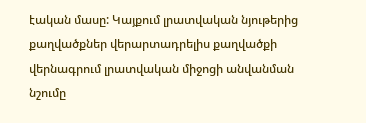էական մասը: Կայքում լրատվական նյութերից քաղվածքներ վերարտադրելիս քաղվածքի վերնագրում լրատվական միջոցի անվանման նշումը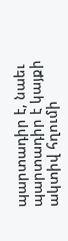պարտադիր է, նաեւ պարտադիր է կայքի ակտիվ հղումի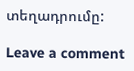տեղադրումը:

Leave a comment